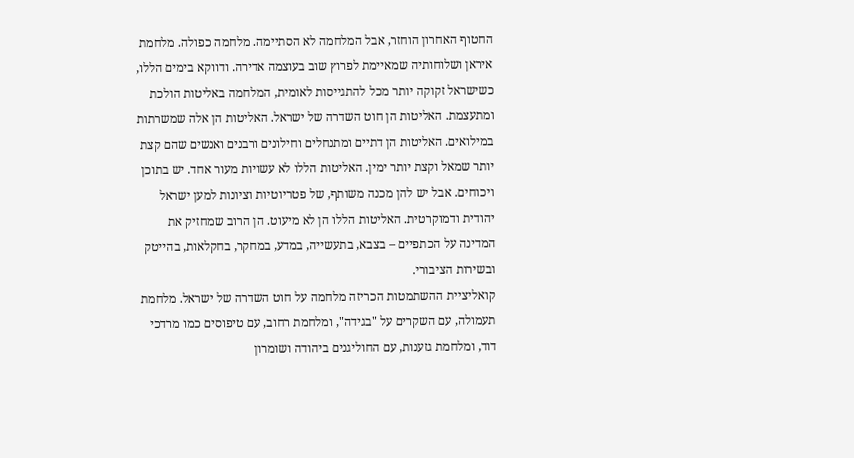החטוף האחרון הוחזר, אבל המלחמה לא הסתיימה. מלחמה כפולה. מלחמת איראן ושלוחותיה שמאיימת לפרוץ שוב בעוצמה אדירה. ודווקא בימים הללו, כשישראל זקוקה יותר מכל להתגייסות לאומית, המלחמה באליטות הולכת ומתעצמת. האליטות הן חוט השדרה של ישראל. האליטות הן אלה שמשרתות במילואים. האליטות הן דתיים ומתנחלים וחילונים ורבנים ואנשים שהם קצת יותר שמאל וקצת יותר ימין. האליטות הללו לא עשויות מעור אחד. יש בתוכן ויכוחים. אבל יש להן מכנה משותף, של פטריוטיות וציונות למען ישראל יהודית ודמוקרטית. האליטות הללו הן לא מיעוט. הן הרוב שמחזיק את המדינה על הכתפיים – בצבא, בתעשייה, במדע, במחקר, בחקלאות, בהייטק ובשירות הציבורי.
קואליציית ההשתמטות הכריזה מלחמה על חוט השדרה של ישראל. מלחמת תעמולה, עם השקרים על "בגידה", ומלחמת רחוב, עם טיפוסים כמו מרדכי דוד, ומלחמת גזענות, עם החוליגנים ביהודה ושומרון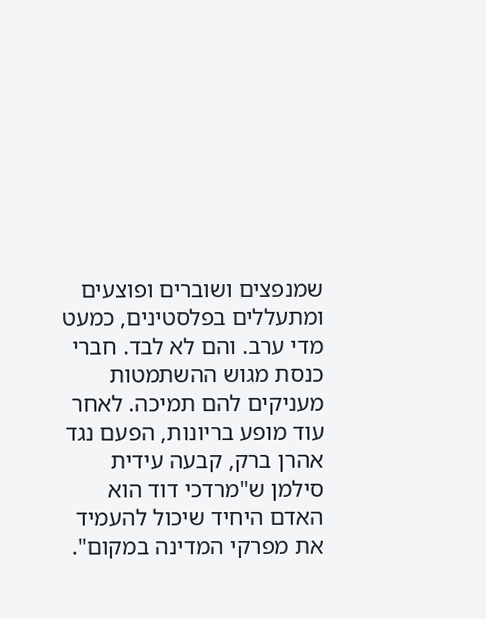שמנפצים ושוברים ופוצעים ומתעללים בפלסטינים, כמעט מדי ערב. והם לא לבד. חברי כנסת מגוש ההשתמטות מעניקים להם תמיכה. לאחר עוד מופע בריונות, הפעם נגד אהרן ברק, קבעה עידית סילמן ש"מרדכי דוד הוא האדם היחיד שיכול להעמיד את מפרקי המדינה במקום".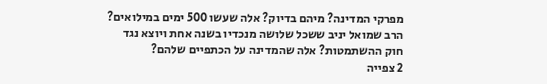מפרקי המדינה? מיהם בדיוק? אלה שעשו 500 ימים במילואים? הרב שמואל יניב ששכל שלושה מנכדיו בשנה אחת ויוצא נגד חוק ההשתמטות? אלה שהמדינה על הכתפיים שלהם?
2 צפייה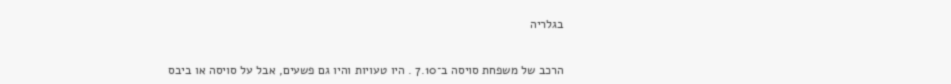בגלריה


הרכב של משפחת סויסה ב־7.10 . היו טעויות והיו גם פשעים, אבל על סויסה או ביבס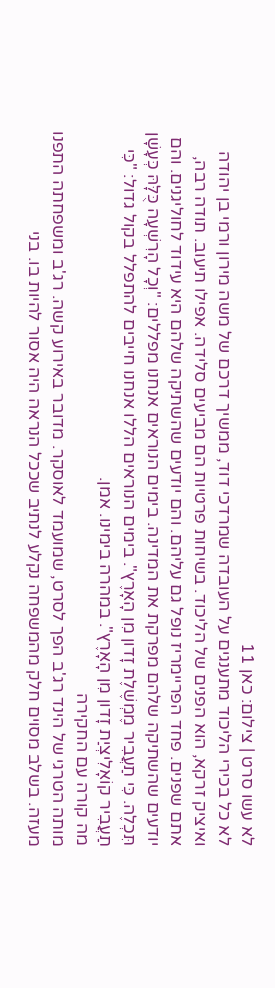לא עשו סרט | צילום: כאן 11
לא כל בכירי הליכוד מתענגים על העובדה שמרדכי דוד, ממשיך דרכם של משה מירון ורמי בן יהודה ואיציק זרקא, הוא הפנים של הליכוד. בשיחות פרטיות הם מביעים סלידה. אפילו תיעוב. תודה רבה, אתם שפנים. פחד הפריימריז נופל גם עליהם. והם יודעים שהשתיקה שלהם היא עידוד לחוליגנים. והם יודעים שהשתיקה שלהם מפרקת את המדינה. בימים הנוראים אנחנו מפללים: "וְכָל הָרִשְׁעָה כֻּלָּהּ כְּעָשָׁן תִּכְלֶה. כִּי תַעֲבִיר מֶמְשֶׁלֶת זָדון מִן הָאָרֶץ". בימים הנוראים הללו אנחנו חייבים להתפלל בקול גדול: "כִּי תַעֲבִיר קוֹאָלִיצְיַת זָדון מִן הָאָרֶץ". במהרה בימינו. אמן.
מה קורה עם החקירה
מותה הטרגי של הינד רג'ב הפך לסרט, שמועמד לאוסקר. מדובר באירוע קשה. רג'ב ומשפחתה התפנו מעזה. בשלב מסוים חלק מהמשפחה נקלע לנתיב שככל הנראה היה אסור להיות בו. בני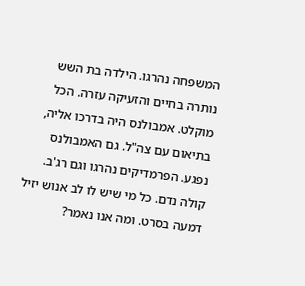המשפחה נהרגו. הילדה בת השש נותרה בחיים והזעיקה עזרה. הכל מוקלט. אמבולנס היה בדרכו אליה, בתיאום עם צה"ל. גם האמבולנס נפגע. הפרמדיקים נהרגו וגם רג'ב. קולה נדם. כל מי שיש לו לב אנוש יזיל דמעה בסרט. ומה אנו נאמר?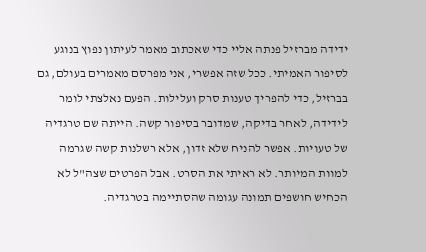ידידה מברזיל פנתה אליי כדי שאכתוב מאמר לעיתון נפוץ בנוגע לסיפור האמיתי. ככל שזה אפשרי, אני מפרסם מאמרים בעולם, גם בברזיל, כדי להפריך טענות סרק ועלילות. הפעם נאלצתי לומר לידידה, לאחר בדיקה, שמדובר בסיפור קשה. הייתה שם טרגדיה של טעויות. אפשר להניח שלא זדון, אלא רשלנות קשה שגרמה למוות המיותר. לא ראיתי את הסרט. אבל הפרטים שצה"ל לא הכחיש חושפים תמונה עגומה שהסתיימה בטרגדיה.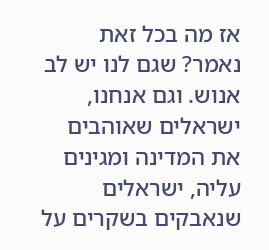אז מה בכל זאת נאמר? שגם לנו יש לב אנוש. וגם אנחנו, ישראלים שאוהבים את המדינה ומגינים עליה, ישראלים שנאבקים בשקרים על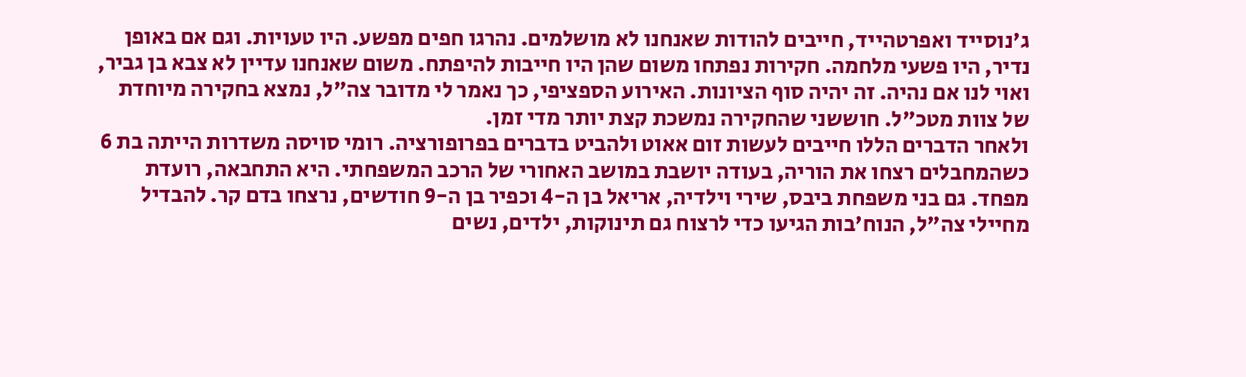ג'נוסייד ואפרטהייד, חייבים להודות שאנחנו לא מושלמים. נהרגו חפים מפשע. היו טעויות. וגם אם באופן נדיר, היו פשעי מלחמה. חקירות נפתחו משום שהן היו חייבות להיפתח. משום שאנחנו עדיין לא צבא בן גביר, ואוי לנו אם נהיה. זה יהיה סוף הציונות. האירוע הספציפי, כך נאמר לי מדובר צה"ל, נמצא בחקירה מיוחדת של צוות מטכ"ל. חוששני שהחקירה נמשכת קצת יותר מדי זמן.
ולאחר הדברים הללו חייבים לעשות זום אאוט ולהביט בדברים בפרופורציה. רומי סויסה משדרות הייתה בת 6 כשהמחבלים רצחו את הוריה, בעודה יושבת במושב האחורי של הרכב המשפחתי. היא התחבאה, רועדת מפחד. גם בני משפחת ביבס, שירי וילדיה, אריאל בן ה-4 וכפיר בן ה-9 חודשים, נרצחו בדם קר. להבדיל מחיילי צה"ל, הנוח'בות הגיעו כדי לרצוח גם תינוקות, ילדים, נשים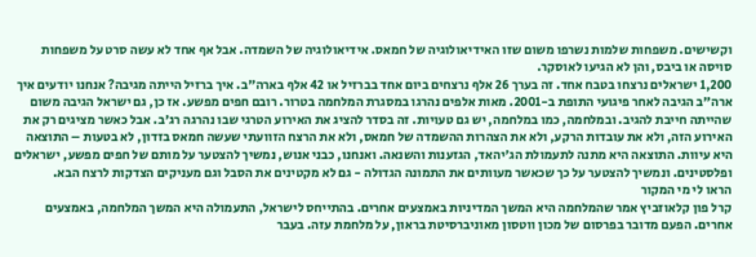וקשישים. משפחות שלמות נשרפו משום שזו האידיאולוגיה של חמאס. אידיאולוגיה של השמדה. אבל אף אחד לא עשה סרט על משפחות סויסה או ביבס, והן לא הגיעו לאוסקר.
1,200 ישראלים נרצחו בטבח אחד. זה בערך 26 אלף נרצחים ביום אחד בברזיל או 42 אלף בארה"ב. איך ברזיל הייתה מגיבה? אנחנו יודעים איך ארה"ב הגיבה לאחר פיגועי התופת ב-2001. מאות אלפים נהרגו במסגרת המלחמה בטרור. רובם חפים מפשע. אז כן, גם ישראל הגיבה משום שהייתה חייבת להגיב. ובמלחמה, כמו במלחמה, יש גם טעויות. זה בסדר להציג את האירוע הטרגי שבו נהרגה רג'ב. אבל כאשר מציגים רק את האירוע הזה, ולא את עובדות הרקע, ולא את הצהרות ההשמדה של חמאס, ולא את הרצח הזוועתי שעשה חמאס בזדון, לא בטעות – התוצאה היא עיוות. התוצאה היא מתנה לתעמולת הג'יהאד, הגזענות והשנאה. ואנחנו, כבני אנוש, נמשיך להצטער על מותם של חפים מפשע, ישראלים ופלסטינים. ונמשיך להצטער על כך שכאשר מעוותים את התמונה הגדולה - גם לא מקטינים את הסבל וגם מעניקים הצדקות לרצח הבא.
הראו לי מי המקור
קרל פון קלאוזביץ אמר שהמלחמה היא המשך המדיניות באמצעים אחרים. בהתייחס לישראל, התעמולה היא המשך המלחמה, באמצעים אחרים. הפעם מדובר בפרסום של מכון ווטסון מאוניברסיטת בראון, על מלחמת עזה. בעבר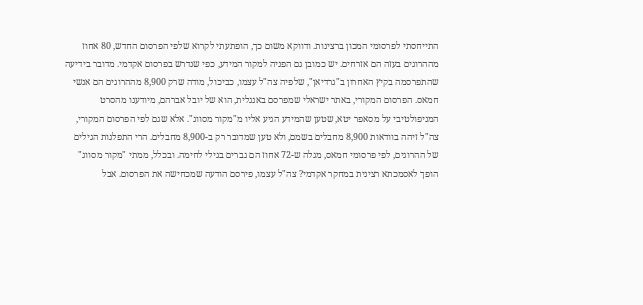התייחסתי לפרסומי המכון ברצינות. ודווקא משום כך, הופתעתי לקרוא שלפי הפרסום החדש, 80 אחוז מההרוגים בעזה הם אזרחים. יש כמובן גם הפניה למקור המידע, כפי שנדרש בפרסום אקדמי. מדובר בידיעה שהתפרסמה בקיץ האחרון ב"גרדיאן", שלפיה צה"ל עצמו, כביכול, מודה שרק 8,900 מההרוגים הם אנשי חמאס. הפרסום המקורי, באתר ישראלי שמפרסם באנגלית, הוא של יובל אברהם, מיודענו מהסרט המניפולטיבי על מסאפר יטא, שטען שהמידע הגיע אליו מ"מקור מסווג". אלא שגם לפי הפרסום המקורי, צה"ל זיהה בוודאות 8,900 מחבלים בשמם, ולא טען שמדובר רק ב-8,900 מחבלים. הרי התפלגות הגילים של ההרוגים, לפי פרסומי חמאס, מגלה ש-72 אחוז הם גברים בגילי לחימה. ובכלל, ממתי "מקור מסווג" הופך לאסמכתא רצינית במחקר אקדמי? צה"ל עצמו, פירסם הודעה שמכחישה את הפרסום. אבל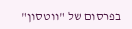בפרסום של "ווטסון"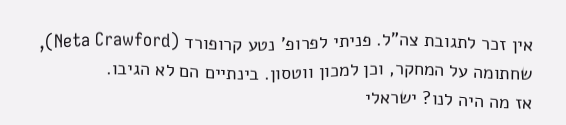אין זכר לתגובת צה"ל. פניתי לפרופ' נטע קרופורד (Neta Crawford), שחתומה על המחקר, וכן למכון ווטסון. בינתיים הם לא הגיבו.
אז מה היה לנו? ישראלי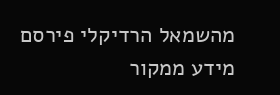מהשמאל הרדיקלי פירסם מידע ממקור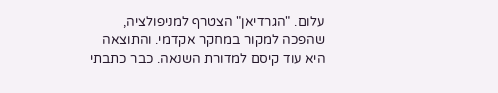עלום. "הגרדיאן" הצטרף למניפולציה, שהפכה למקור במחקר אקדמי. והתוצאה היא עוד קיסם למדורת השנאה. כבר כתבתי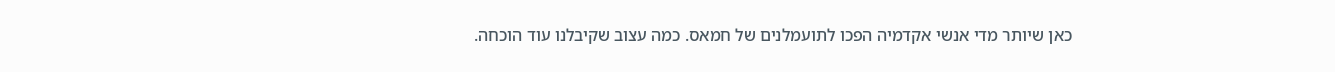כאן שיותר מדי אנשי אקדמיה הפכו לתועמלנים של חמאס. כמה עצוב שקיבלנו עוד הוכחה.